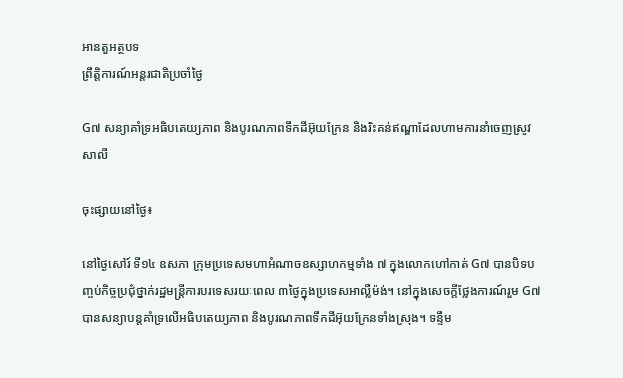អានតួអត្ថបទ
ព្រឹត្តិការណ៍អន្តរជាតិប្រចាំថ្ងៃ

G៧ សន្យាគាំទ្រអធិបតេយ្យភាព និងបូរណភាពទឹកដីអ៊ុយក្រែន និងរិះគន់ឥណ្ឌាដែលហាមការនាំចេញស្រូវសាលី

ចុះផ្សាយនៅថ្ងៃ៖

នៅថ្ងៃសៅរ៍ ទី១៤ ឧសភា ក្រុមប្រទេសមហាអំណាចឧស្សាហកម្មទាំង ៧ ក្នុងលោកហៅកាត់ G៧ បានបិទបញ្ចប់កិច្ចប្រជុំថ្នាក់រដ្ឋមន្រ្តីការបរទេសរយៈពេល ៣ថ្ងៃក្នុងប្រទេសអាល្លឺម៉ង់។ នៅក្នុងសេចក្តីថ្លែងការណ៍រួម G៧ បានសន្យាបន្តគាំទ្រលើអធិបតេយ្យភាព និងបូរណភាពទឹកដីអ៊ុយក្រែនទាំងស្រុង។ ទន្ទឹម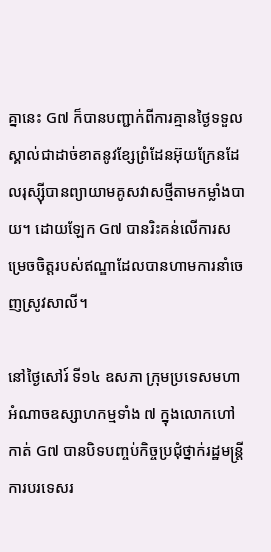គ្នានេះ G៧ ក៏បានបញ្ជាក់ពីការគ្មានថ្ងៃទទួលស្គាល់ជាដាច់ខាតនូវខ្សែព្រំដែនអ៊ុយក្រែនដែលរុស្ស៊ីបានព្យាយាមគូសវាសថ្មីតាមកម្លាំងបាយ។ ដោយឡែក G៧ បានរិះគន់លើការសម្រេចចិត្តរបស់ឥណ្ឌាដែលបានហាមការនាំចេញស្រូវសាលី។

នៅថ្ងៃសៅរ៍ ទី១៤ ឧសភា ក្រុមប្រទេសមហាអំណាចឧស្សាហកម្មទាំង ៧ ក្នុងលោកហៅកាត់ G៧ បានបិទបញ្ចប់កិច្ចប្រជុំថ្នាក់រដ្ឋមន្រ្តីការបរទេសរ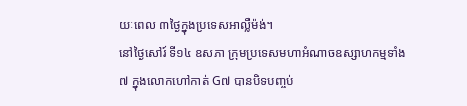យៈពេល ៣ថ្ងៃក្នុងប្រទេសអាល្លឺម៉ង់។
នៅថ្ងៃសៅរ៍ ទី១៤ ឧសភា ក្រុមប្រទេសមហាអំណាចឧស្សាហកម្មទាំង ៧ ក្នុងលោកហៅកាត់ G៧ បានបិទបញ្ចប់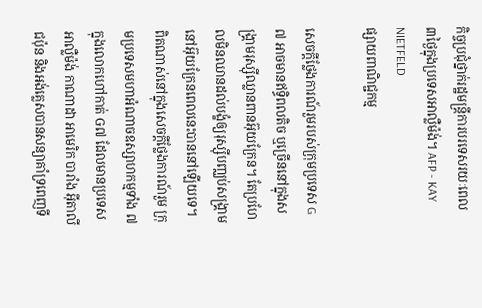កិច្ចប្រជុំថ្នាក់រដ្ឋមន្រ្តីការបរទេសរយៈពេល ៣ថ្ងៃក្នុងប្រទេសអាល្លឺម៉ង់។ AFP - KAY NIETFELD
ផ្សាយពាណិជ្ជកម្ម

សេចក្តីថ្លែងការណ៍រួមរបស់ក្រុមប្រទេស G៧ អាចមានឥទ្ធិពលតិច ឬច្រើននៅក្នុងសង្រ្គាមរុស្ស៊ីឈ្លានពានអ៊ុយក្រែន។ តែប្រហែលមិនឈានដល់បង្ខំឲ្យរុស្ស៊ីបញ្ឈប់សង្រ្គាមនៅអ៊ុយក្រែនពេលនេះបាននៅឡើយទេ។ ពិតណាស់នៅក្នុងសេចក្តីថ្លែងការណ៍រួម ក្រុមប្រទេសមហាអំណាចឧស្សាហកម្មទាំង ៧ ក្នុងលោកហៅកាត់ G៧ ដែលមានប្រទេសអាល្លឺម៉ង់ កាណាដា អាមេរិក បារាំង អ៊ីតាលី ជប៉ុន និងអង់គ្លេសបានសន្យាគាំទ្រពេញទី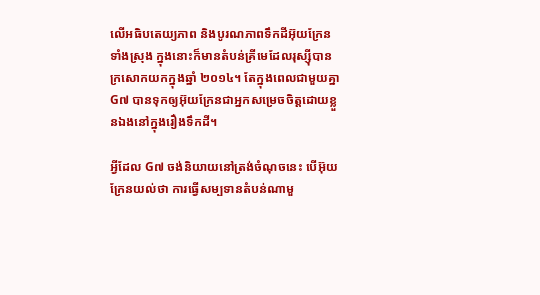លើអធិបតេយ្យភាព និងបូរណភាពទឹកដីអ៊ុយក្រែនទាំងស្រុង ក្នុងនោះក៏មានតំបន់គ្រីមេដែលរុស្ស៊ីបានក្រសោកយកក្នុងឆ្នាំ ២០១៤។ តែក្នុងពេលជាមួយគ្នា G៧ បានទុកឲ្យអ៊ុយក្រែនជាអ្នកសម្រេចចិត្តដោយខ្លួនឯងនៅក្នុងរឿងទឹកដី។

អ្វីដែល G៧ ចង់និយាយនៅត្រង់ចំណុចនេះ បើអ៊ុយក្រែនយល់ថា ការធ្វើសម្បទានតំបន់ណាមួ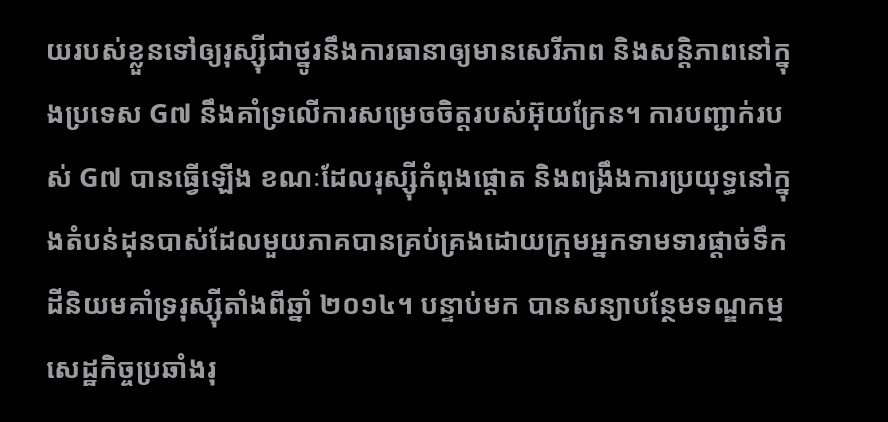យរបស់ខ្លួនទៅឲ្យរុស្ស៊ីជាថ្នូរនឹងការធានាឲ្យមានសេរីភាព និងសន្តិភាពនៅក្នុងប្រទេស G៧ នឹងគាំទ្រលើការសម្រេចចិត្តរបស់អ៊ុយក្រែន។ ការបញ្ជាក់របស់ G៧ បានធ្វើឡើង ខណៈដែលរុស្ស៊ីកំពុងផ្តោត និងពង្រឹងការប្រយុទ្ធនៅក្នុងតំបន់ដុនបាស់ដែលមួយភាគបានគ្រប់គ្រងដោយក្រុមអ្នកទាមទារផ្តាច់ទឹកដីនិយមគាំទ្ររុស្ស៊ីតាំងពីឆ្នាំ ២០១៤។ បន្ទាប់មក បានសន្យាបន្ថែមទណ្ឌកម្មសេដ្ឋកិច្ចប្រឆាំងរុ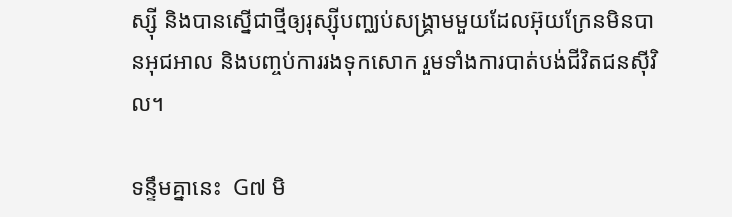ស្ស៊ី និងបានស្នើជាថ្មីឲ្យរុស្ស៊ីបញ្ឈប់សង្រ្គាមមួយដែលអ៊ុយក្រែនមិនបានអុជអាល និងបញ្ចប់ការរងទុកសោក រួមទាំងការបាត់បង់ជីវិតជនស៊ីវិល។

ទន្ទឹមគ្នានេះ  G៧ មិ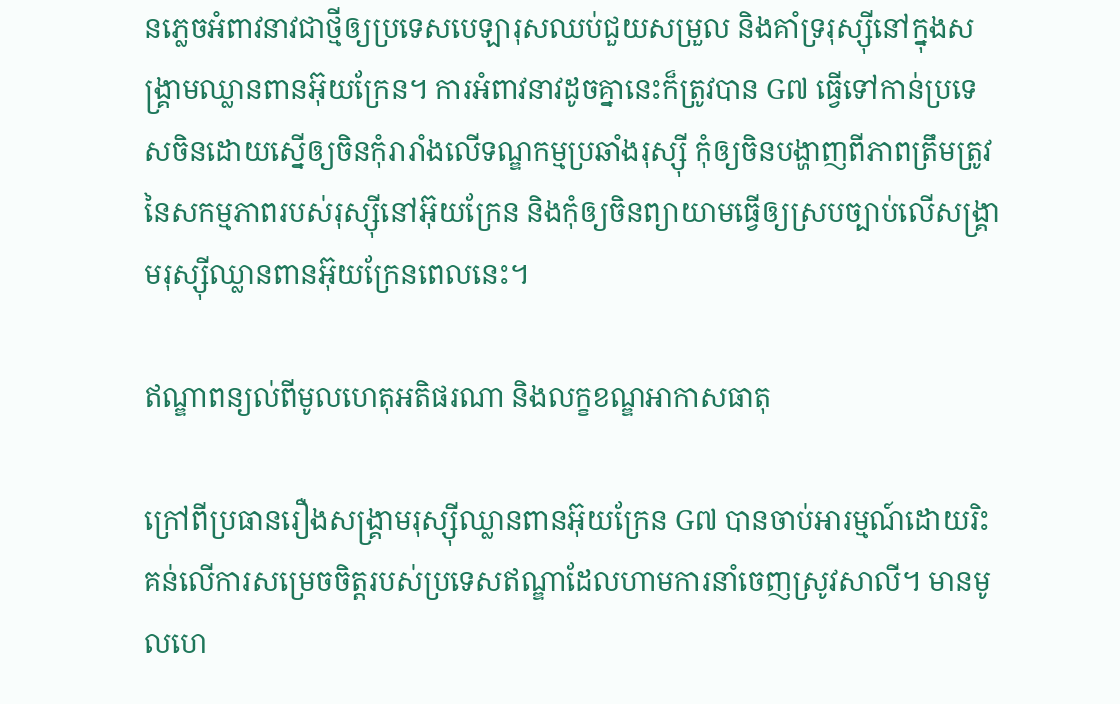នភ្លេចអំពាវនាវជាថ្មីឲ្យប្រទេសបេឡារុសឈប់ជួយសម្រួល និងគាំទ្ររុស្ស៊ីនៅក្នុងសង្រ្គាមឈ្លានពានអ៊ុយក្រែន។ ការអំពាវនាវដូចគ្នានេះក៏ត្រូវបាន G៧ ធ្វើទៅកាន់ប្រទេសចិនដោយស្នើឲ្យចិនកុំរារាំងលើទណ្ឌកម្មប្រឆាំងរុស្ស៊ី កុំឲ្យចិនបង្ហាញពីភាពត្រឹមត្រូវនៃសកម្មភាពរបស់រុស្ស៊ីនៅអ៊ុយក្រែន និងកុំឲ្យចិនព្យាយាមធ្វើឲ្យស្របច្បាប់លើសង្រ្គាមរុស្ស៊ីឈ្លានពានអ៊ុយក្រែនពេលនេះ។

ឥណ្ឌាពន្យល់ពីមូលហេតុអតិផរណា និងលក្ខខណ្ឌអាកាសធាតុ

ក្រៅពីប្រធានរឿងសង្រ្គាមរុស្ស៊ីឈ្លានពានអ៊ុយក្រែន G៧ បានចាប់អារម្មណ៍ដោយរិះគន់លើការសម្រេចចិត្តរបស់ប្រទេសឥណ្ឌាដែលហាមការនាំចេញស្រូវសាលី។ មានមូលហេ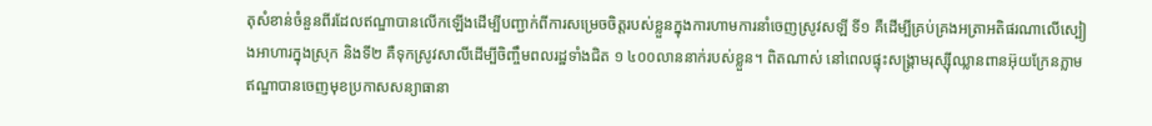តុសំខាន់ចំនួនពីរដែលឥណ្ឌាបានលើកឡើងដើម្បីបញ្ជាក់ពីការសម្រេចចិត្តរបស់ខ្លួនក្នុងការហាមការនាំចេញស្រូវសឡី ទី១ គឺដើម្បីគ្រប់គ្រងអត្រាអតិផរណាលើស្បៀងអាហារក្នុងស្រុក និងទី២ គឺទុកស្រូវសាលីដើម្បីចិញ្ចឹមពលរដ្ឋទាំងជិត ១ ៤០០លាននាក់របស់ខ្លួន។ ពិតណាស់ នៅពេលផ្ទុះសង្រ្គាមរុស្ស៊ីឈ្លានពានអ៊ុយក្រែនភ្លាម ឥណ្ឌាបានចេញមុខប្រកាសសន្យាធានា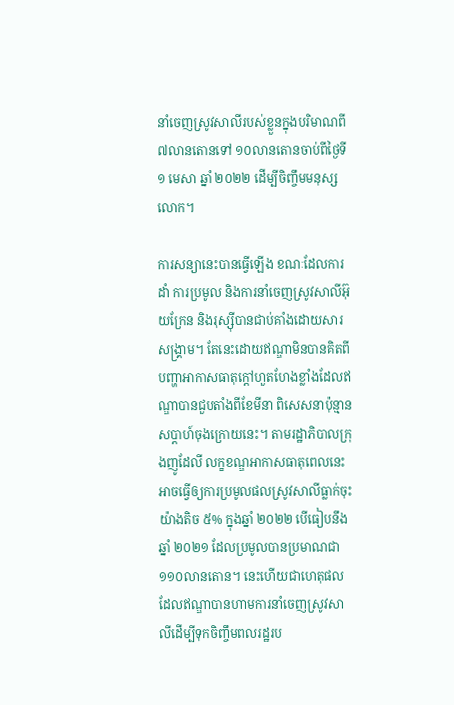នាំចេញស្រូវសាលីរបស់ខ្លួនក្នុងបរិមាណពី ៧លានតោនទៅ ១០លានតោនចាប់ពីថ្ងៃទី១ មេសា ឆ្នាំ ២០២២ ដើម្បីចិញ្ចឹមមនុស្សលោក។

ការសន្យានេះបានធ្វើឡើង ខណៈដែលការដាំ ការប្រមូល និងការនាំចេញស្រូវសាលីអ៊ុយក្រែន និងរុស្ស៊ីបានជាប់គាំងដោយសារសង្រ្គាម។ តែនេះដោយឥណ្ឌាមិនបានគិតពីបញ្ហាអាកាសធាតុក្តៅហួតហែងខ្លាំងដែលឥណ្ឌាបានជួបតាំងពីខែមីនា ពិសេសនាប៉ុន្មានសប្តាហ៍ចុងក្រោយនេះ។ តាមរដ្ឋាភិបាលក្រុងញូដែលី លក្ខខណ្ឌអាកាសធាតុពេលនេះអាចធ្វើឲ្យការប្រមូលផលស្រូវសាលីធ្លាក់ចុះយ៉ាងតិច ៥% ក្នុងឆ្នាំ ២០២២ បើធៀបនឹងឆ្នាំ ២០២១ ដែលប្រមូលបានប្រមាណជា ១១០លានតោន។ នេះហើយជាហេតុផលដែលឥណ្ឌាបានហាមការនាំចេញស្រូវសាលីដើម្បីទុកចិញ្ចឹមពលរដ្ឋរប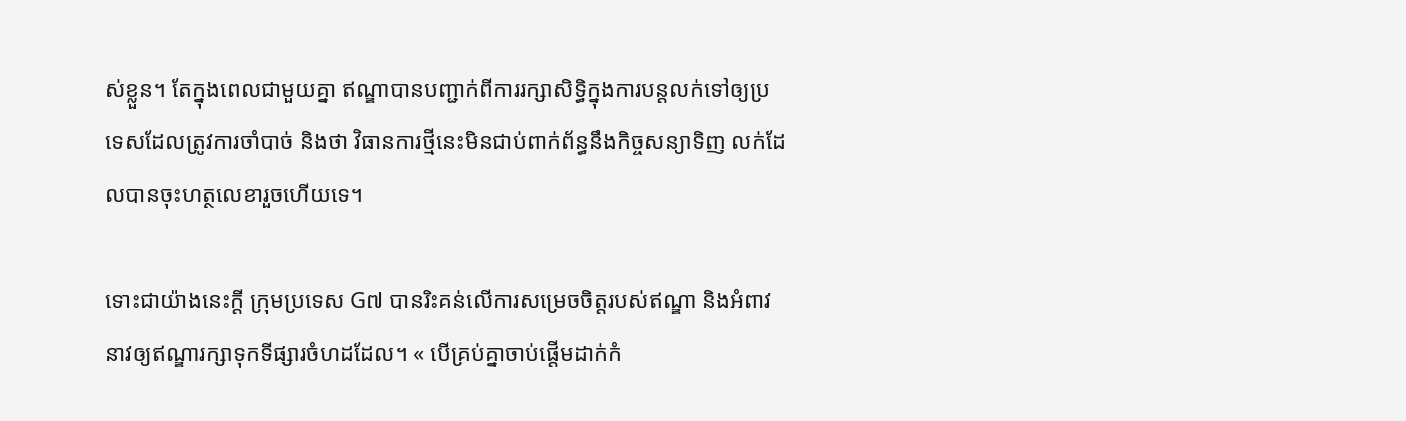ស់ខ្លួន។ តែក្នុងពេលជាមួយគ្នា ឥណ្ឌាបានបញ្ជាក់ពីការរក្សាសិទ្ធិក្នុងការបន្តលក់ទៅឲ្យប្រទេសដែលត្រូវការចាំបាច់ និងថា វិធានការថ្មីនេះមិនជាប់ពាក់ព័ន្ធនឹងកិច្ចសន្យាទិញ លក់ដែលបានចុះហត្ថលេខារួចហើយទេ។

ទោះជាយ៉ាងនេះក្តី ក្រុមប្រទេស G៧ បានរិះគន់លើការសម្រេចចិត្តរបស់ឥណ្ឌា និងអំពាវនាវឲ្យឥណ្ឌារក្សាទុកទីផ្សារចំហដដែល។ « បើគ្រប់គ្នាចាប់ផ្តើមដាក់កំ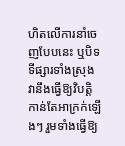ហិតលើការនាំចេញបែបនេះ ឬបិទទីផ្សារទាំងស្រុង វានឹងធ្វើឱ្យវិបត្តិកាន់តែអាក្រក់ឡើងៗ រួមទាំងធ្វើឱ្យ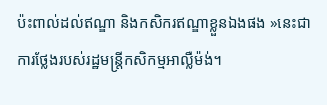ប៉ះពាល់ដល់ឥណ្ឌា និងកសិករឥណ្ឌាខ្លួនឯងផង »នេះជាការថ្លែងរបស់រដ្ឋមន្រ្តីកសិកម្មអាល្លឺម៉ង់។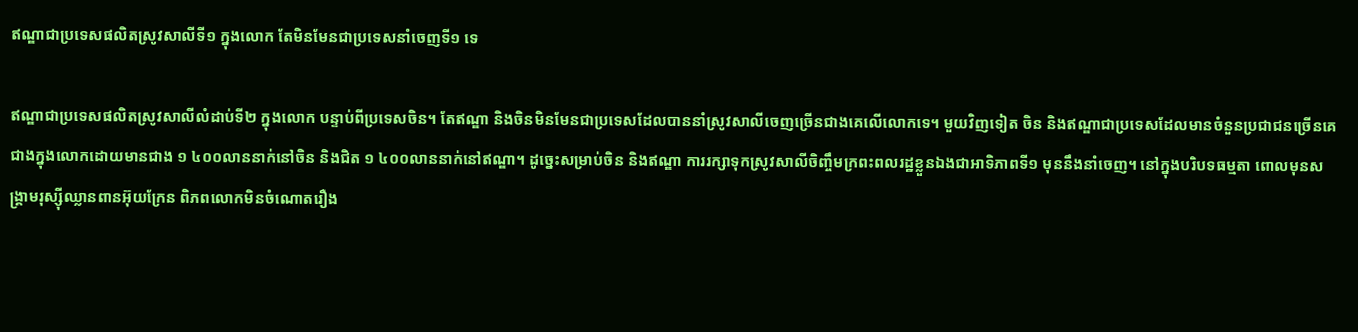ឥណ្ឌាជាប្រទេសផលិតស្រូវសាលីទី១ ក្នុងលោក តែមិនមែនជាប្រទេសនាំចេញទី១ ទេ

ឥណ្ឌាជាប្រទេសផលិតស្រូវសាលីលំដាប់ទី២ ក្នុងលោក បន្ទាប់ពីប្រទេសចិន។ តែឥណ្ឌា និងចិនមិនមែនជាប្រទេសដែលបាននាំស្រូវសាលីចេញច្រើនជាងគេលើលោកទេ។ មួយវិញទៀត ចិន និងឥណ្ឌាជាប្រទេសដែលមានចំនួនប្រជាជនច្រើនគេជាងក្នុងលោកដោយមានជាង ១ ៤០០លាននាក់នៅចិន និងជិត ១ ៤០០លាននាក់នៅឥណ្ឌា។ ដូច្នេះសម្រាប់ចិន និងឥណ្ឌា ការរក្សាទុកស្រូវសាលីចិញ្ចឹមក្រពះពលរដ្ឋខ្លួនឯងជាអាទិភាពទី១ មុននឹងនាំចេញ។ នៅក្នុងបរិបទធម្មតា ពោលមុនសង្រ្គាមរុស្ស៊ីឈ្លានពានអ៊ុយក្រែន ពិភពលោកមិនចំណោតរឿង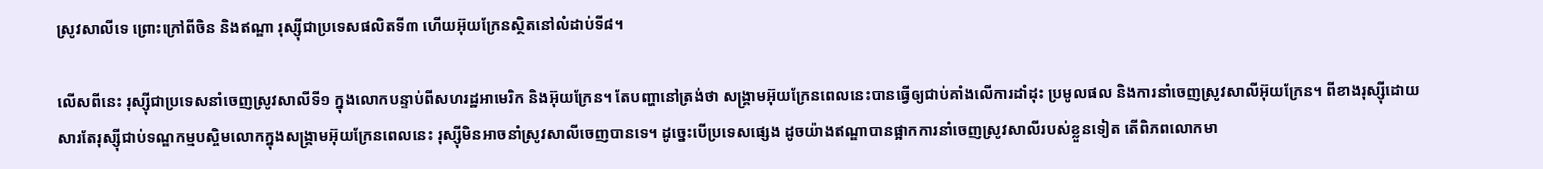ស្រូវសាលីទេ ព្រោះក្រៅពីចិន និងឥណ្ឌា រុស្ស៊ីជាប្រទេសផលិតទី៣ ហើយអ៊ុយក្រែនស្ថិតនៅលំដាប់ទី៨។

លើសពីនេះ រុស្ស៊ីជាប្រទេសនាំចេញស្រូវសាលីទី១ ក្នុងលោកបន្ទាប់ពីសហរដ្ឋអាមេរិក និងអ៊ុយក្រែន។ តែបញ្ហានៅត្រង់ថា សង្រ្គាមអ៊ុយក្រែនពេលនេះបានធ្វើឲ្យជាប់គាំងលើការដាំដុះ ប្រមូលផល និងការនាំចេញស្រូវសាលីអ៊ុយក្រែន។ ពីខាងរុស្ស៊ីដោយសារតែរុស្ស៊ីជាប់ទណ្ឌកម្មបស្ចិមលោកក្នុងសង្រ្គាមអ៊ុយក្រែនពេលនេះ រុស្ស៊ីមិនអាចនាំស្រូវសាលីចេញបានទេ។ ដូច្នេះបើប្រទេសផ្សេង ដូចយ៉ាងឥណ្ឌាបានផ្អាកការនាំចេញស្រូវសាលីរបស់ខ្លួនទៀត តើពិភពលោកមា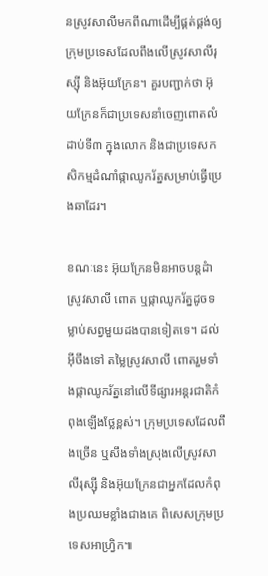នស្រូវសាលីមកពីណាដើម្បីផ្គត់ផ្គង់ឲ្យក្រុមប្រទេសដែលពឹងលើស្រូវសាលីរុស្ស៊ី និងអ៊ុយក្រែន។ គួរបញ្ជាក់ថា អ៊ុយក្រែនក៏ជាប្រទេសនាំចេញពោតលំដាប់ទី៣ ក្នុងលោក និងជាប្រទេសកសិកម្មដំណាំផ្កាឈូករ័ត្នសម្រាប់ធ្វើប្រេងឆាដែរ។

ខណៈនេះ អ៊ុយក្រែនមិនអាចបន្តដំាស្រូវសាលី ពោត ឬផ្កាឈូករ័ត្នដូចទម្លាប់សព្វមួយដងបានទៀតទេ។ ដល់អ៊ីចឹងទៅ តម្លៃស្រូវសាលី ពោតរួមទាំងផ្កាឈូករ័ត្ននៅលើទីផ្សារអន្តរជាតិកំពុងឡើងថ្លែខ្ពស់។ ក្រុមប្រទេសដែលពឹងច្រើន ឬសឹងទាំងស្រុងលើស្រូវសាលីរុស្ស៊ី និងអ៊ុយក្រែនជាអ្នកដែលកំពុងប្រឈមខ្លាំងជាងគេ ពិសេសក្រុមប្រទេសអាហ្វ្រិក៕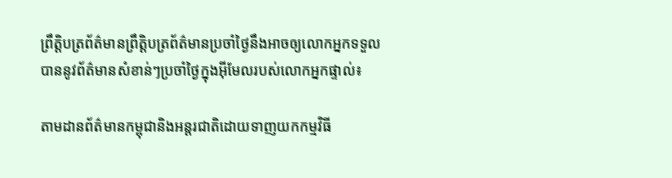ព្រឹត្តិបត្រព័ត៌មានព្រឹត្តិបត្រព័ត៌មានប្រចាំថ្ងៃនឹងអាចឲ្យលោកអ្នកទទួលបាននូវព័ត៌មានសំខាន់ៗប្រចាំថ្ងៃក្នុងអ៊ីមែលរបស់លោកអ្នកផ្ទាល់៖

តាមដានព័ត៌មានកម្ពុជានិងអន្តរជាតិដោយទាញយកកម្មវិធី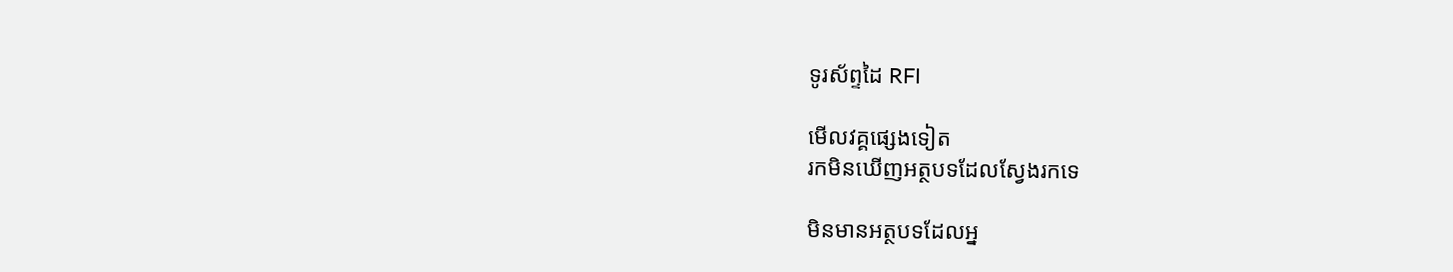ទូរស័ព្ទដៃ RFI

មើលវគ្គផ្សេងទៀត
រកមិនឃើញអត្ថបទដែលស្វែងរកទេ

មិនមានអត្ថបទដែលអ្ន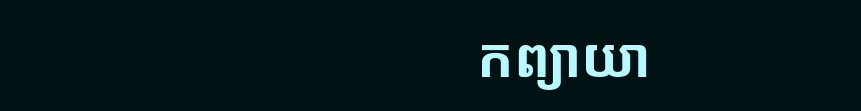កព្យាយា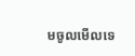មចូលមើលទេ